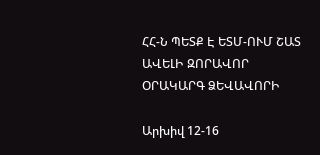ՀՀ-Ն ՊԵՏՔ Է ԵՏՄ-ՈՒՄ ՇԱՏ ԱՎԵԼԻ ԶՈՐԱՎՈՐ ՕՐԱԿԱՐԳ ՁԵՎԱՎՈՐԻ

Արխիվ 12-16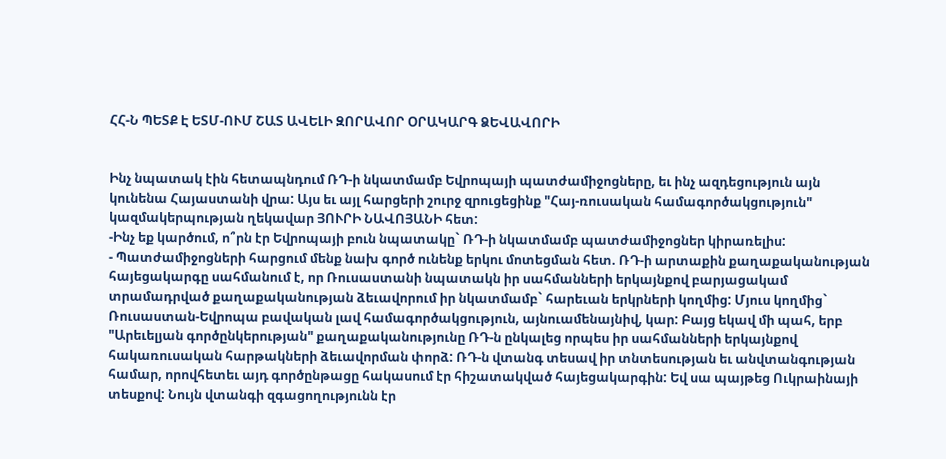ՀՀ-Ն ՊԵՏՔ Է ԵՏՄ-ՈՒՄ ՇԱՏ ԱՎԵԼԻ ԶՈՐԱՎՈՐ ՕՐԱԿԱՐԳ ՁԵՎԱՎՈՐԻ


Ինչ նպատակ էին հետապնդում ՌԴ-ի նկատմամբ Եվրոպայի պատժամիջոցները, եւ ինչ ազդեցություն այն կունենա Հայաստանի վրա: Այս եւ այլ հարցերի շուրջ զրուցեցինք "Հայ-ռուսական համագործակցություն" կազմակերպության ղեկավար ՅՈՒՐԻ ՆԱՎՈՅԱՆԻ հետ:
-Ինչ եք կարծում, ո՞րն էր Եվրոպայի բուն նպատակը` ՌԴ-ի նկատմամբ պատժամիջոցներ կիրառելիս:
- Պատժամիջոցների հարցում մենք նախ գործ ունենք երկու մոտեցման հետ. ՌԴ-ի արտաքին քաղաքականության հայեցակարգը սահմանում է, որ Ռուսաստանի նպատակն իր սահմանների երկայնքով բարյացակամ տրամադրված քաղաքականության ձեւավորում իր նկատմամբ` հարեւան երկրների կողմից: Մյուս կողմից` Ռուսաստան-Եվրոպա բավական լավ համագործակցություն, այնուամենայնիվ, կար: Բայց եկավ մի պահ, երբ "Արեւելյան գործընկերության" քաղաքականությունը ՌԴ-ն ընկալեց որպես իր սահմանների երկայնքով հակառուսական հարթակների ձեւավորման փորձ: ՌԴ-ն վտանգ տեսավ իր տնտեսության եւ անվտանգության համար, որովհետեւ այդ գործընթացը հակասում էր հիշատակված հայեցակարգին: Եվ սա պայթեց Ուկրաինայի տեսքով: Նույն վտանգի զգացողությունն էր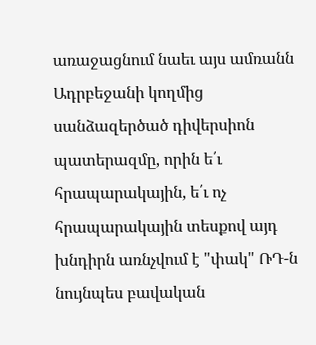առաջացնում նաեւ այս ամռանն Ադրբեջանի կողմից սանձազերծած դիվերսիոն պատերազմը, որին ե՛ւ հրապարակային, ե՛ւ ոչ հրապարակային տեսքով այդ խնդիրն առնչվում է "փակ" ՌԴ-ն նույնպես բավական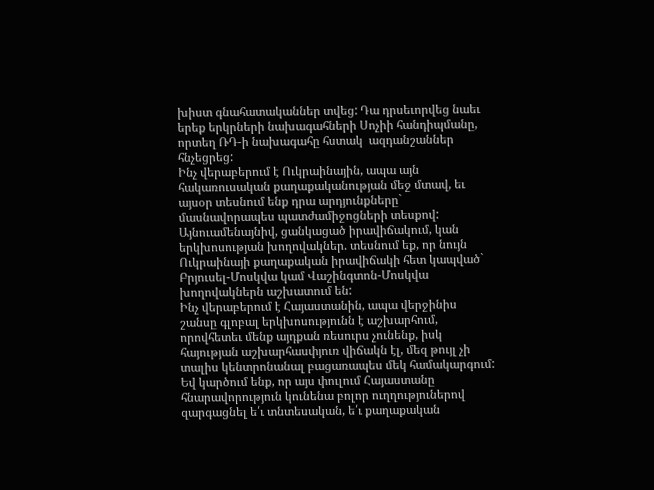խիստ գնահատականներ տվեց: Դա դրսեւորվեց նաեւ երեք երկրների նախագահների Սոչիի հանդիպմանը, որտեղ ՌԴ-ի նախագահը հստակ  ազդանշաններ հնչեցրեց:
Ինչ վերաբերում է Ուկրաինային, ապա այն հակառուսական քաղաքականության մեջ մտավ, եւ այսօր տեսնում ենք դրա արդյունքները` մասնավորապես պատժամիջոցների տեսքով: Այնուամենայնիվ, ցանկացած իրավիճակում, կան երկխոսության խողովակներ. տեսնում եք, որ նույն Ուկրաինայի քաղաքական իրավիճակի հետ կապված` Բրյուսել-Մոսկվա կամ Վաշինգտոն-Մոսկվա խողովակներն աշխատում են:
Ինչ վերաբերում է Հայաստանին, ապա վերջինիս շանսը գլոբալ երկխոսությունն է աշխարհում, որովհետեւ մենք այդքան ռեսուրս չունենք, իսկ հայության աշխարհասփյուռ վիճակն էլ, մեզ թույլ չի տալիս կենտրոնանալ բացառապես մեկ համակարգում: Եվ կարծում ենք, որ այս փուլում Հայաստանը հնարավորություն կունենա բոլոր ուղղություներով զարգացնել ե՛ւ տնտեսական, ե՛ւ քաղաքական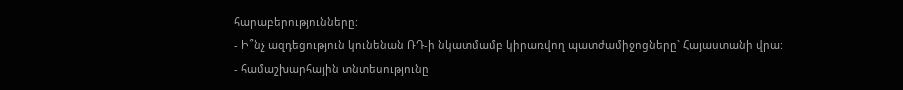հարաբերությունները:
- Ի՞նչ ազդեցություն կունենան ՌԴ-ի նկատմամբ կիրառվող պատժամիջոցները` Հայաստանի վրա:
- համաշխարհային տնտեսությունը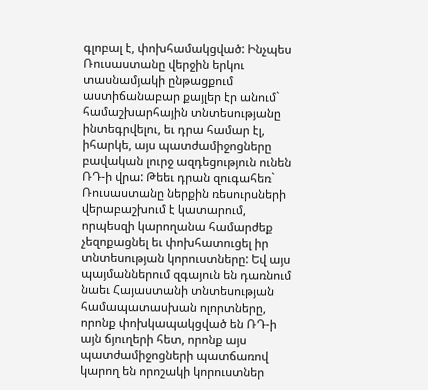գլոբալ է, փոխհամակցված: Ինչպես Ռուսաստանը վերջին երկու տասնամյակի ընթացքում աստիճանաբար քայլեր էր անում` համաշխարհային տնտեսությանը ինտեգրվելու, եւ դրա համար էլ, իհարկե, այս պատժամիջոցները բավական լուրջ ազդեցություն ունեն ՌԴ-ի վրա: Թեեւ դրան զուգահեռ` Ռուսաստանը ներքին ռեսուրսների վերաբաշխում է կատարում, որպեսզի կարողանա համարժեք չեզոքացնել եւ փոխհատուցել իր տնտեսության կորուստները: Եվ այս պայմաններում զգայուն են դառնում նաեւ Հայաստանի տնտեսության համապատասխան ոլորտները, որոնք փոխկապակցված են ՌԴ-ի այն ճյուղերի հետ, որոնք այս պատժամիջոցների պատճառով կարող են որոշակի կորուստներ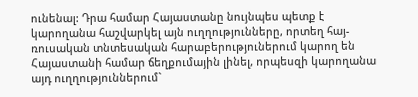ունենալ: Դրա համար Հայաստանը նույնպես պետք է կարողանա հաշվարկել այն ուղղությունները, որտեղ հայ-ռուսական տնտեսական հարաբերություներում կարող են Հայաստանի համար ճեղքումային լինել, որպեսզի կարողանա այդ ուղղություններում`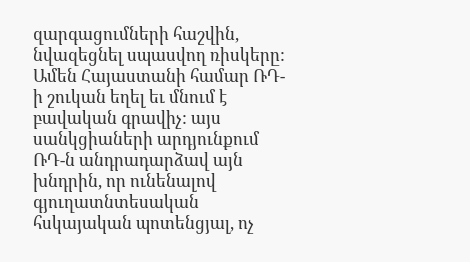զարգացումների հաշվին, նվազեցնել սպասվող ռիսկերը: Ամեն Հայաստանի համար ՌԴ-ի շուկան եղել եւ մնում է բավական գրավիչ: այս սանկցիաների արդյունքում ՌԴ-ն անդրադարձավ այն խնդրին, որ ունենալով գյուղատնտեսական հսկայական պոտենցյալ, ոչ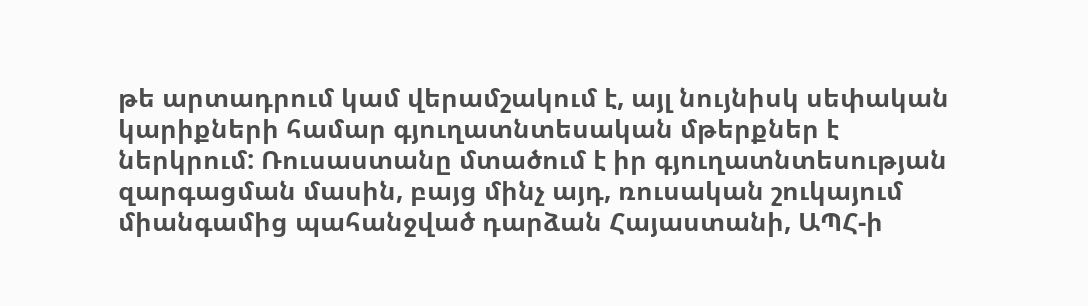թե արտադրում կամ վերամշակում է, այլ նույնիսկ սեփական կարիքների համար գյուղատնտեսական մթերքներ է ներկրում: Ռուսաստանը մտածում է իր գյուղատնտեսության զարգացման մասին, բայց մինչ այդ, ռուսական շուկայում միանգամից պահանջված դարձան Հայաստանի, ԱՊՀ-ի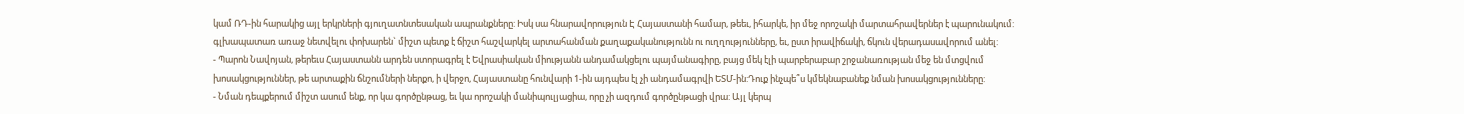կամ ՌԴ-ին հարակից այլ երկրների գյուղատնտեսական ապրանքները: Իսկ սա հնարավորություն Է Հայաստանի համար, թեեւ, իհարկե, իր մեջ որոշակի մարտահրավերներ է պարունակում: գլխապատառ առաջ նետվելու փոխարեն` միշտ պետք է ճիշտ հաշվարկել արտահանման քաղաքականությունն ու ուղղությունները, եւ, ըստ իրավիճակի, ճկուն վերադասավորում անել:
- Պարոն Նավոյան, թերեւս Հայաստանն արդեն ստորագրել է Եվրասիական միությանն անդամակցելու պայմանագիրը, բայց մեկ էլի պարբերաբար շրջանառության մեջ են մտցվում խոսակցություններ, թե արտաքին ճնշումների ներքո, ի վերջո, Հայաստանը հունվարի 1-ին այդպես էլ չի անդամագրվի ԵՏՄ-ին:Դուք ինչպե՞ս կմեկնաբանեք նման խոսակցությունները:
- Նման դեպքերում միշտ ասում ենք, որ կա գործընթաց, եւ կա որոշակի մանիպուլյացիա, որը չի ազդում գործընթացի վրա: Այլ կերպ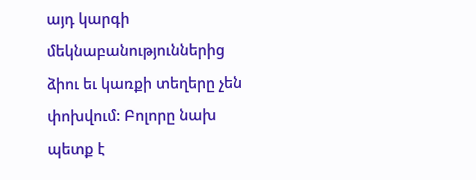այդ կարգի մեկնաբանություններից ձիու եւ կառքի տեղերը չեն փոխվում: Բոլորը նախ պետք է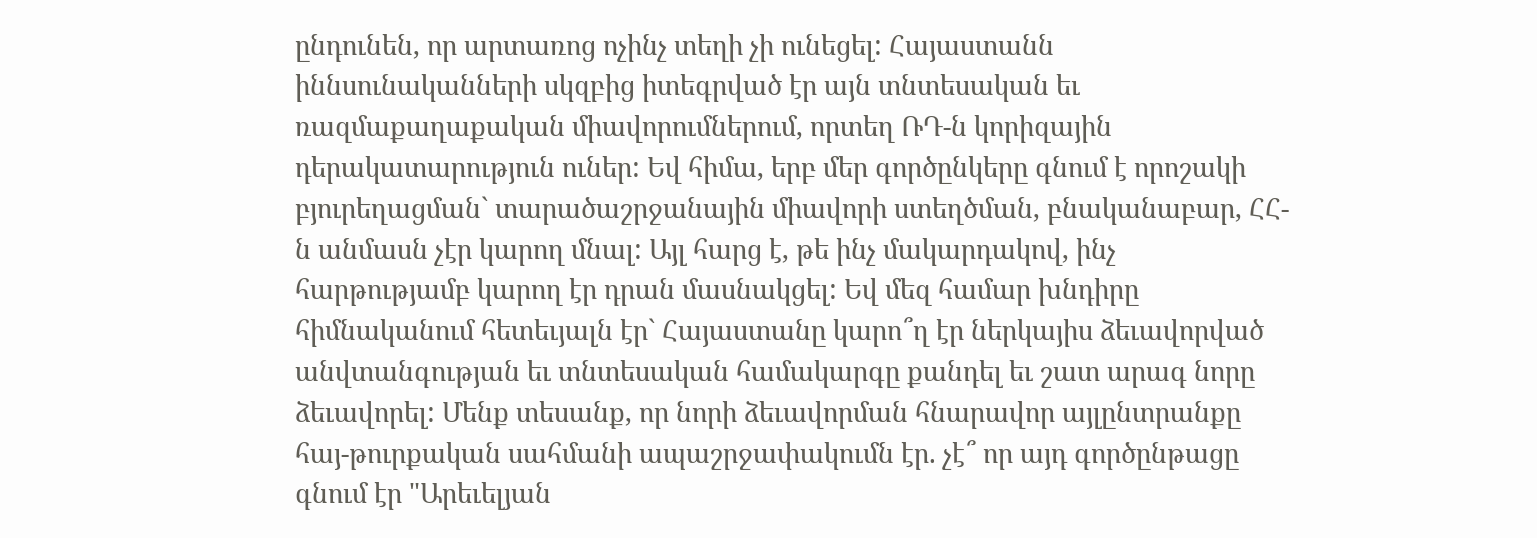ընդունեն, որ արտառոց ոչինչ տեղի չի ունեցել: Հայաստանն իննսունականների սկզբից իտեգրված էր այն տնտեսական եւ ռազմաքաղաքական միավորումներում, որտեղ ՌԴ-ն կորիզային դերակատարություն ուներ: Եվ հիմա, երբ մեր գործընկերը գնում է որոշակի բյուրեղացման` տարածաշրջանային միավորի ստեղծման, բնականաբար, ՀՀ-ն անմասն չէր կարող մնալ: Այլ հարց է, թե ինչ մակարդակով, ինչ հարթությամբ կարող էր դրան մասնակցել: Եվ մեզ համար խնդիրը հիմնականում հետեւյալն էր` Հայաստանը կարո՞ղ էր ներկայիս ձեւավորված անվտանգության եւ տնտեսական համակարգը քանդել եւ շատ արագ նորը ձեւավորել: Մենք տեսանք, որ նորի ձեւավորման հնարավոր այլընտրանքը հայ-թուրքական սահմանի ապաշրջափակումն էր. չէ՞ որ այդ գործընթացը գնում էր "Արեւելյան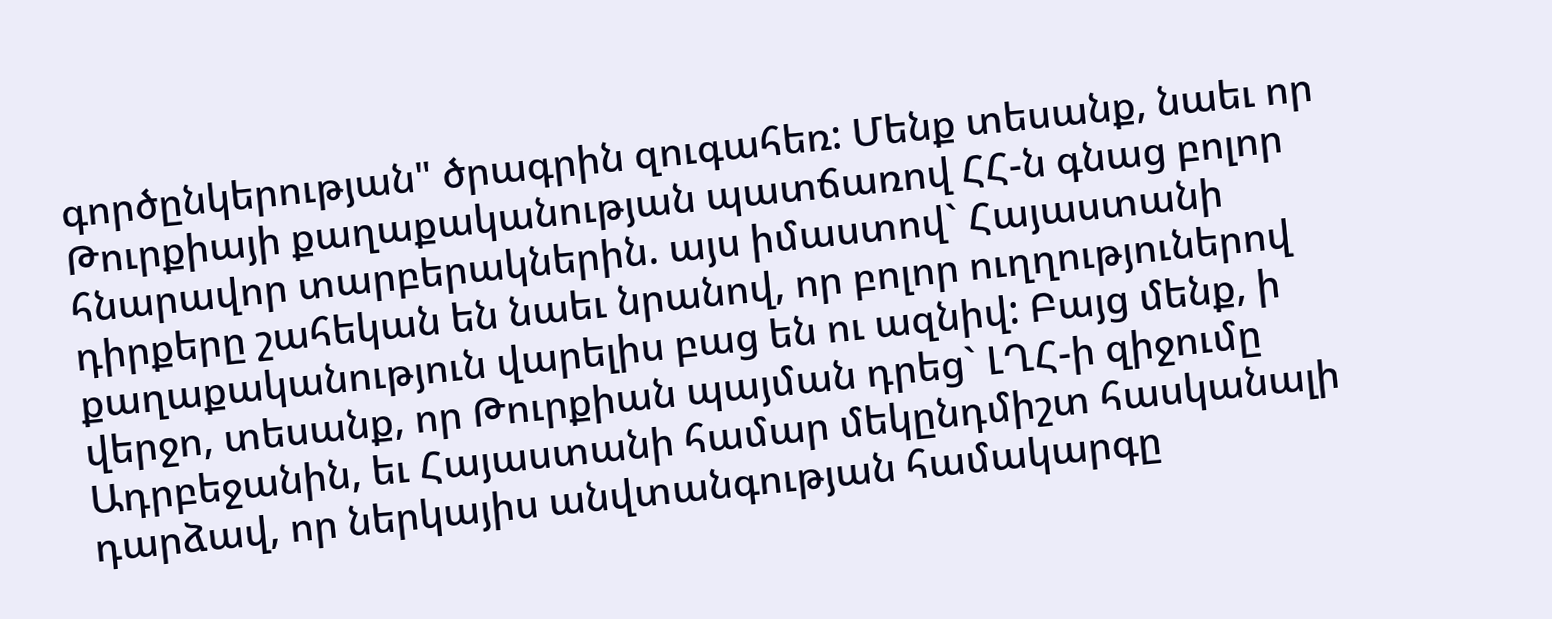գործընկերության" ծրագրին զուգահեռ: Մենք տեսանք, նաեւ որ Թուրքիայի քաղաքականության պատճառով ՀՀ-ն գնաց բոլոր հնարավոր տարբերակներին. այս իմաստով` Հայաստանի դիրքերը շահեկան են նաեւ նրանով, որ բոլոր ուղղություներով քաղաքականություն վարելիս բաց են ու ազնիվ: Բայց մենք, ի վերջո, տեսանք, որ Թուրքիան պայման դրեց` ԼՂՀ-ի զիջումը Ադրբեջանին, եւ Հայաստանի համար մեկընդմիշտ հասկանալի դարձավ, որ ներկայիս անվտանգության համակարգը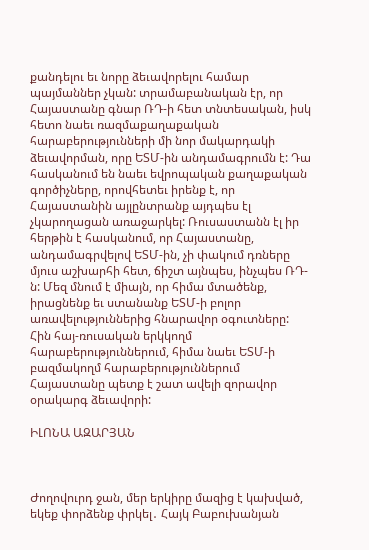քանդելու եւ նորը ձեւավորելու համար պայմաններ չկան: տրամաբանական էր, որ Հայաստանը գնար ՌԴ-ի հետ տնտեսական, իսկ հետո նաեւ ռազմաքաղաքական հարաբերությունների մի նոր մակարդակի ձեւավորման, որը ԵՏՄ-ին անդամագրումն է: Դա հասկանում են նաեւ եվրոպական քաղաքական գործիչները, որովհետեւ իրենք է, որ Հայաստանին այլընտրանք այդպես էլ չկարողացան առաջարկել: Ռուսաստանն էլ իր հերթին է հասկանում, որ Հայաստանը, անդամագրվելով ԵՏՄ-ին, չի փակում դռները մյուս աշխարհի հետ, ճիշտ այնպես, ինչպես ՌԴ-ն: Մեզ մնում է միայն, որ հիմա մտածենք, իրացնենք եւ ստանանք ԵՏՄ-ի բոլոր առավելություններից հնարավոր օգուտները: Հին հայ-ռուսական երկկողմ հարաբերություններում, հիմա նաեւ ԵՏՄ-ի բազմակողմ հարաբերություններում Հայաստանը պետք է շատ ավելի զորավոր օրակարգ ձեւավորի:

ԻԼՈՆԱ ԱԶԱՐՅԱՆ



Ժողովուրդ ջան, մեր երկիրը մազից է կախված, եկեք փորձենք փրկել․ Հայկ Բաբուխանյան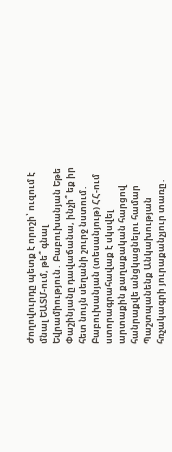Ժողովուրդը պետք է որոշի՝ ուզում է մնալ ԵԱՏՄ-ում, թե՞ գնալ Եվրամիություն․ Բաբուխանյան Եթե Փաշինյանը դավաճանա, ինչի՞ եք իր հետ նույն սեղանի շուրջ նստում․ Բաբուխանյան (տեսանյութ) ՀՀ-ում ստորագրահավաք է սկսվել արտաքին քաղաքական հարցով հանրաքվե անցկացնելու համար Պաշտպանենք Անկախության հռչակագրի յուրաքանչյուր տառը․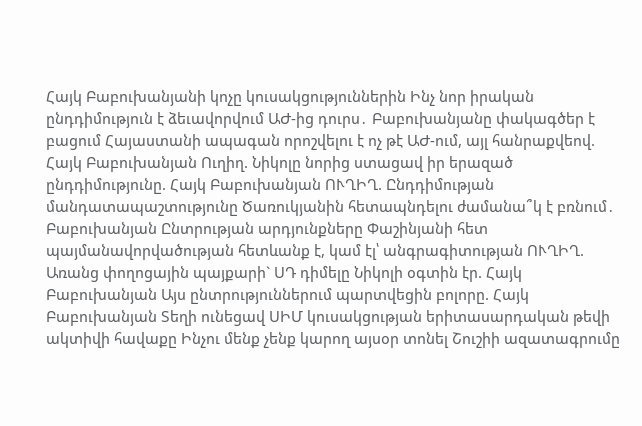Հայկ Բաբուխանյանի կոչը կուսակցություններին Ինչ նոր իրական ընդդիմություն է ձեւավորվում ԱԺ-ից դուրս․ Բաբուխանյանը փակագծեր է բացում Հայաստանի ապագան որոշվելու է ոչ թէ ԱԺ-ում, այլ հանրաքվեով. Հայկ Բաբուխանյան Ուղիղ. Նիկոլը նորից ստացավ իր երազած ընդդիմությունը. Հայկ Բաբուխանյան ՈՒՂԻՂ. Ընդդիմության մանդատապաշտությունը Ծառուկյանին հետապնդելու ժամանա՞կ է բռնում․ Բաբուխանյան Ընտրության արդյունքները Փաշինյանի հետ պայմանավորվածության հետևանք է, կամ էլ՝ անգրագիտության ՈՒՂԻՂ. Առանց փողոցային պայքարի` ՍԴ դիմելը Նիկոլի օգտին էր. Հայկ Բաբուխանյան Այս ընտրություններում պարտվեցին բոլորը. Հայկ Բաբուխանյան Տեղի ունեցավ ՍԻՄ կուսակցության երիտասարդական թեվի ակտիվի հավաքը Ինչու մենք չենք կարող այսօր տոնել Շուշիի ազատագրումը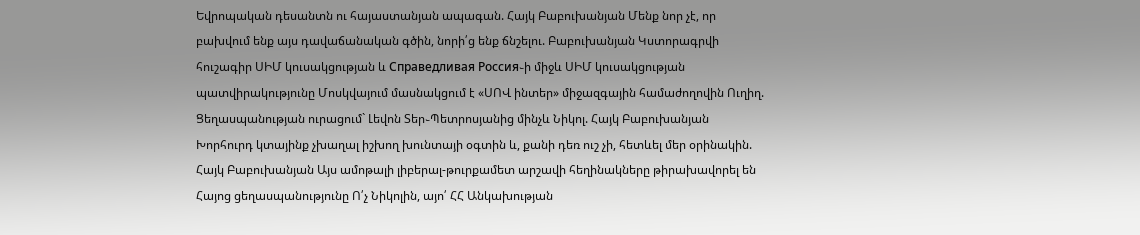Եվրոպական դեսանտն ու հայաստանյան ապագան. Հայկ Բաբուխանյան Մենք նոր չէ, որ բախվում ենք այս դավաճանական գծին, նորի՛ց ենք ճնշելու. Բաբուխանյան Կստորագրվի հուշագիր ՍԻՄ կուսակցության և Справедливая Россия֊ի միջև ՍԻՄ կուսակցության պատվիրակությունը Մոսկվայում մասնակցում է «ՍՈՎ ինտեր» միջազգային համաժողովին Ուղիղ. Ցեղասպանության ուրացում` Լեվոն Տեր֊Պետրոսյանից մինչև Նիկոլ. Հայկ Բաբուխանյան Խորհուրդ կտայինք չխաղալ իշխող խունտայի օգտին և, քանի դեռ ուշ չի, հետևել մեր օրինակին. Հայկ Բաբուխանյան Այս ամոթալի լիբերալ-թուրքամետ արշավի հեղինակները թիրախավորել են Հայոց ցեղասպանությունը Ո՛չ Նիկոլին, այո՛ ՀՀ Անկախության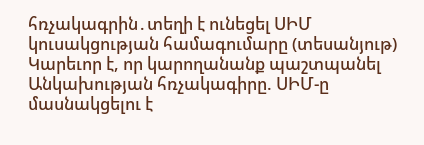հռչակագրին․տեղի է ունեցել ՍԻՄ կուսակցության համագումարը (տեսանյութ) Կարեւոր է, որ կարողանանք պաշտպանել Անկախության հռչակագիրը. ՍԻՄ-ը մասնակցելու է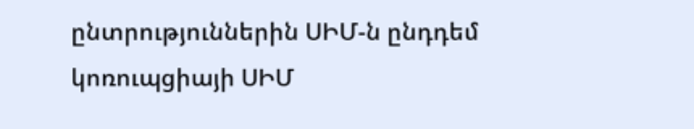ընտրություններին ՍԻՄ-ն ընդդեմ կոռուպցիայի ՍԻՄ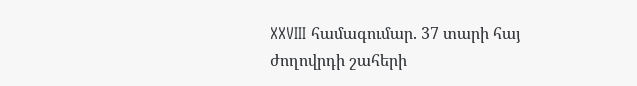XXVIII համագումար. 37 տարի հայ ժողովրդի շահերի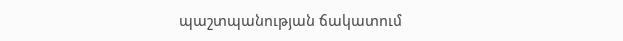պաշտպանության ճակատում